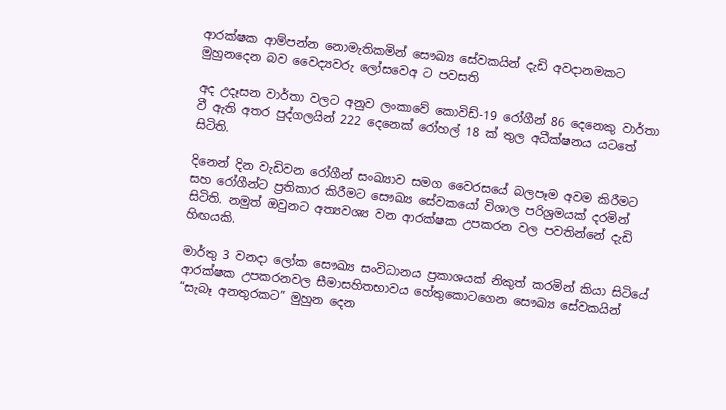ආරක්ෂක ආම්පන්න නොමැතිකමින් සෞඛ්‍ය සේවකයින් දැඩි අවදානමකට මුහුනදෙන බව වෛද්‍යවරු ලෝසවෙඅ ට පවසති

අද උදෑසන වාර්තා වලට අනුව ලංකාවේ කොවිඩ්-19 රෝගීන් 86 දෙනෙකු වාර්තා වී ඇති අතර පුද්ගලයින් 222 දෙනෙක් රෝහල් 18 ක් තුල අධීක්ෂනය යටතේ සිටිති.

දිනෙන් දින වැඩිවන රෝගීන් සංඛ්‍යාව සමග වෛරසයේ බලපෑම අවම කිරීමට සහ රෝගීන්ට ප්‍රතිකාර කිරීමට සෞඛ්‍ය සේවකයෝ විශාල පරිශ්‍රමයක් දරමින් සිටිති. නමුත් ඔවුනට අත්‍යවශ්‍ය වන ආරක්ෂක උපකරන වල පවතින්නේ දැඩි හිඟයකි.

මාර්තු 3 වනදා ලෝක සෞඛ්‍ය සංවිධානය ප්‍රකාශයක් නිකුත් කරමින් කියා සිටියේ ආරක්ෂක උපකරනවල සීමාසහිතභාවය හේතුකොටගෙන සෞඛ්‍ය සේවකයින් “සැබෑ අනතුරකට” මුහුන දෙන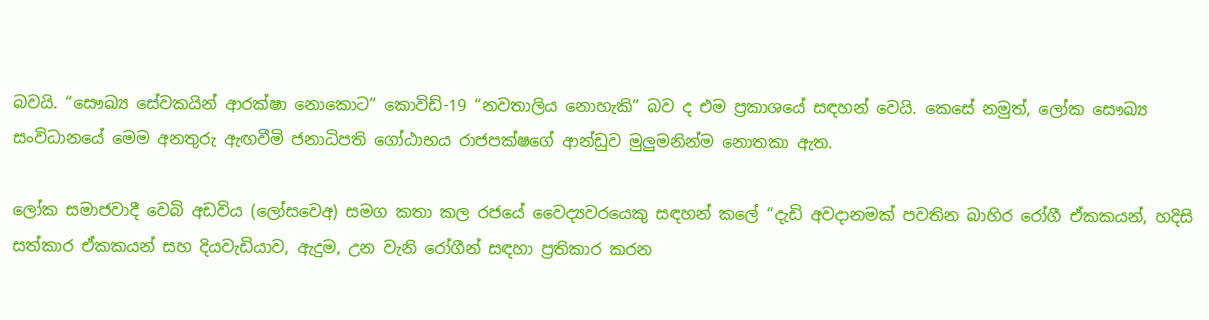බවයි. “සෞඛ්‍ය සේවකයින් ආරක්ෂා නොකොට” කොවිඩ්-19 “නවතාලිය නොහැකි” බව ද එම ප්‍රකාශයේ සඳහන් වෙයි. කෙසේ නමුත්, ලෝක සෞඛ්‍ය සංවිධානයේ මෙම අනතුරු ඇඟවීමි ජනාධිපති ගෝඨාභය රාජපක්ෂගේ ආන්ඩුව මුලුමනින්ම නොතකා ඇත.

ලෝක සමාජවාදී වෙබි අඩවිය (ලෝසවෙඅ) සමග කතා කල රජයේ වෛද්‍යවරයෙකු සඳහන් කලේ “දැඩි අවදානමක් පවතින බාහිර රෝගී ඒකකයන්, හදිසි සත්කාර ඒකකයන් සහ දියවැඩියාව, ඇදුම, උන වැනි රෝගීන් සඳහා ප්‍රතිකාර කරන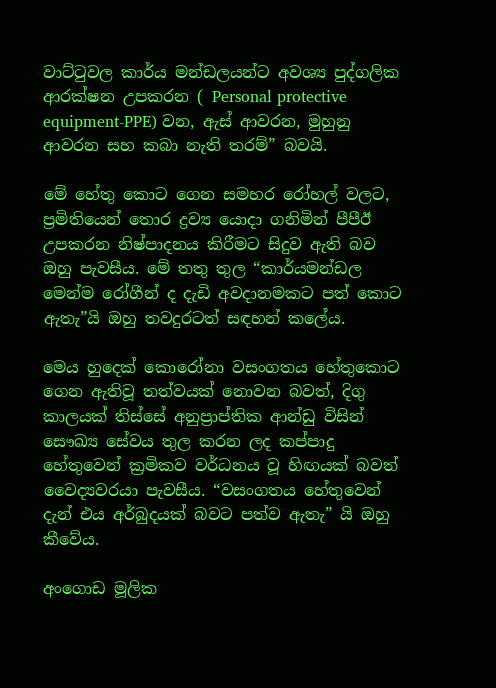වාට්ටුවල කාර්ය මන්ඩලයන්ට අවශ්‍ය පුද්ගලික ආරක්ෂන උපකරන ( Personal protective equipment-PPE) වන, ඇස් ආවරන, මුහුනු ආවරන සහ කබා නැති තරම්” බවයි.

මේ හේතු කොට ගෙන සමහර රෝහල් වලට, ප්‍රමිතියෙන් තොර ද්‍රව්‍ය යොදා ගනිමින් පීපීඊ උපකරන නිෂ්පාදනය කිරීමට සිදුව ඇති බව ඔහු පැවසීය. මේ තතු තුල “කාර්යමන්ඩල මෙන්ම රෝගීන් ද දැඩි අවදානමකට පත් කොට ඇතැ”යි ඔහු තවදුරටත් සඳහන් කලේය.

මෙය හුදෙක් කොරෝනා වසංගතය හේතුකොට ගෙන ඇතිවූ තත්වයක් නොවන බවත්, දිගු කාලයක් තිස්සේ අනුප්‍රාප්තික ආන්ඩු විසින්    සෞඛ්‍ය සේවය තුල කරන ලද කප්පාදු හේතුවෙන් ක්‍රමිකව වර්ධනය වූ හිඟයක් බවත් වෛද්‍යවරයා පැවසීය. “වසංගතය හේතුවෙන් දැන් එය අර්බුදයක් බවට පත්ව ඇතැ” යි ඔහු කීවේය.

අංගොඩ මූලික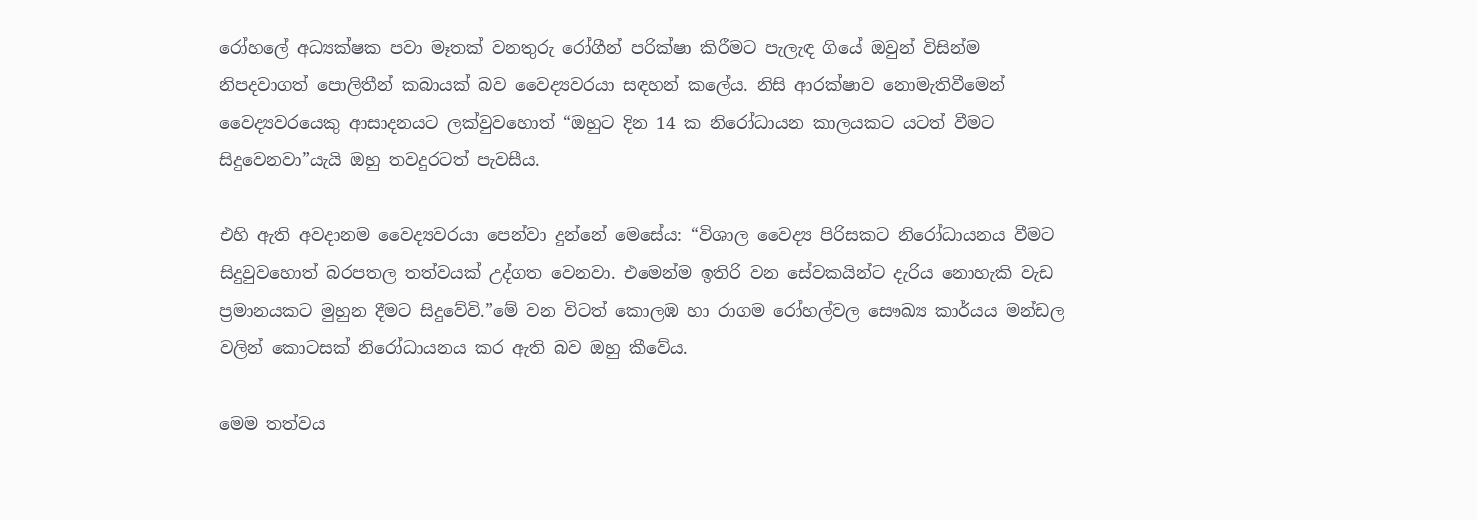රෝහලේ අධ්‍යක්ෂක පවා මෑතක් වනතුරු රෝගීන් පරික්ෂා කිරීමට පැලැඳ ගියේ ඔවුන් විසින්ම නිපදවාගත් පොලිතීන් කබායක් බව වෛද්‍යවරයා සඳහන් කලේය. නිසි ආරක්ෂාව නොමැතිවීමෙන් වෛද්‍යවරයෙකු ආසාදනයට ලක්වුවහොත් “ඔහුට දින 14 ක නිරෝධායන කාලයකට යටත් වීමට සිදුවෙනවා”යැයි ඔහු තවදුරටත් පැවසීය.

එහි ඇති අවදානම වෛද්‍යවරයා පෙන්වා දුන්නේ මෙසේය: “විශාල වෛද්‍ය පිරිසකට නිරෝධායනය වීමට සිදුවුවහොත් බරපතල තත්වයක් උද්ගත වෙනවා. එමෙන්ම ඉතිරි වන සේවකයින්ට දැරිය නොහැකි වැඩ ප්‍රමානයකට මුහුන දීමට සිදුවේවි.”මේ වන විටත් කොලඹ හා රාගම රෝහල්වල සෞඛ්‍ය කාර්යය මන්ඩල වලින් කොටසක් නිරෝධායනය කර ඇති බව ඔහු කීවේය.

මෙම තත්වය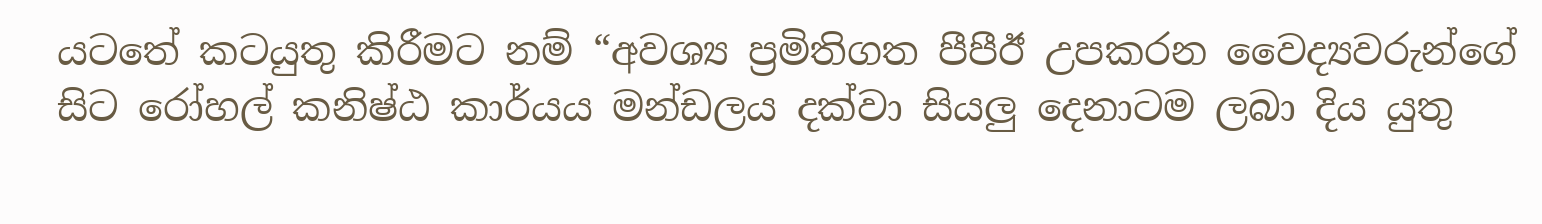යටතේ කටයුතු කිරීමට නම් “අවශ්‍ය ප්‍රමිතිගත පීපීඊ උපකරන වෛද්‍යවරුන්ගේ සිට රෝහල් කනිෂ්ඨ කාර්යය මන්ඩලය දක්වා සියලු දෙනාටම ලබා දිය යුතු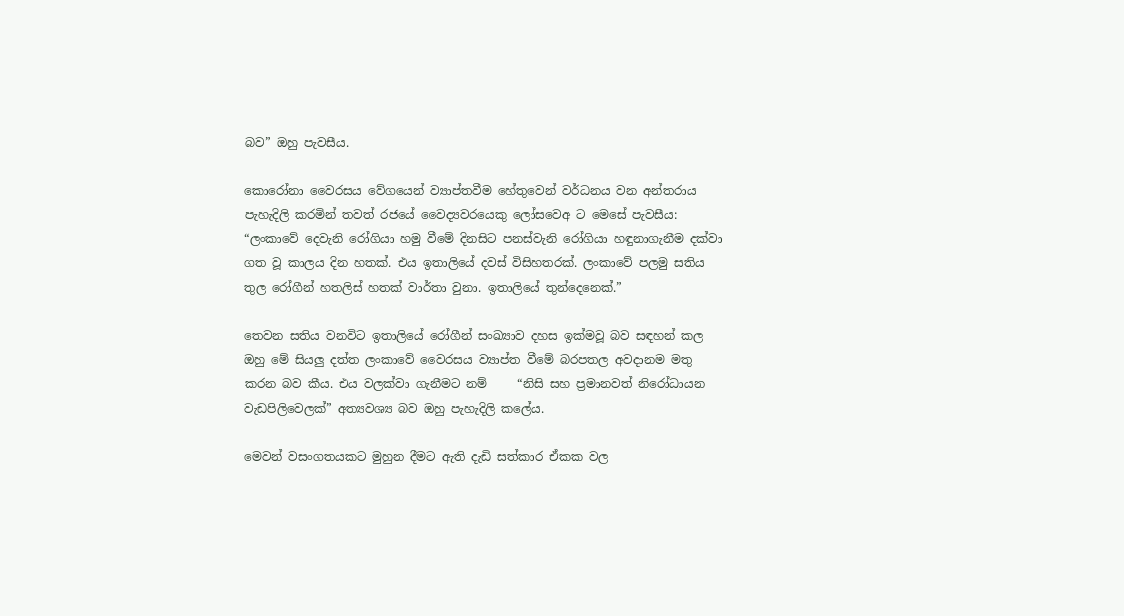බව” ඔහු පැවසීය.

කොරෝනා වෛරසය වේගයෙන් ව්‍යාප්තවීම හේතුවෙන් වර්ධනය වන අන්තරාය පැහැදිලි කරමින් තවත් රජයේ වෛද්‍යවරයෙකු ලෝසවෙඅ ට මෙසේ පැවසීය: “ලංකාවේ දෙවැනි රෝගියා හමු වීමේ දිනසිට පනස්වැනි රෝගියා හඳුනාගැනීම දක්වා ගත වූ කාලය දින හතක්. එය ඉතාලියේ දවස් විසිහතරක්. ලංකාවේ පලමු සතිය තුල රෝගීන් හතලිස් හතක් වාර්තා වුනා. ඉතාලියේ තුන්දෙනෙක්.”

තෙවන සතිය වනවිට ඉතාලියේ රෝගීන් සංඛ්‍යාව දහස ඉක්මවූ බව සඳහන් කල ඔහු මේ සියලු දත්ත ලංකාවේ වෛරසය ව්‍යාප්ත වීමේ බරපතල අවදානම මතු කරන බව කීය. එය වලක්වා ගැනීමට නම්     “නිසි සහ ප්‍රමානවත් නිරෝධායන වැඩපිලිවෙලක්” අත්‍යවශ්‍ය බව ඔහු පැහැදිලි කලේය.

මෙවන් වසංගතයකට මුහුන දීමට ඇති දැඩි සත්කාර ඒකක වල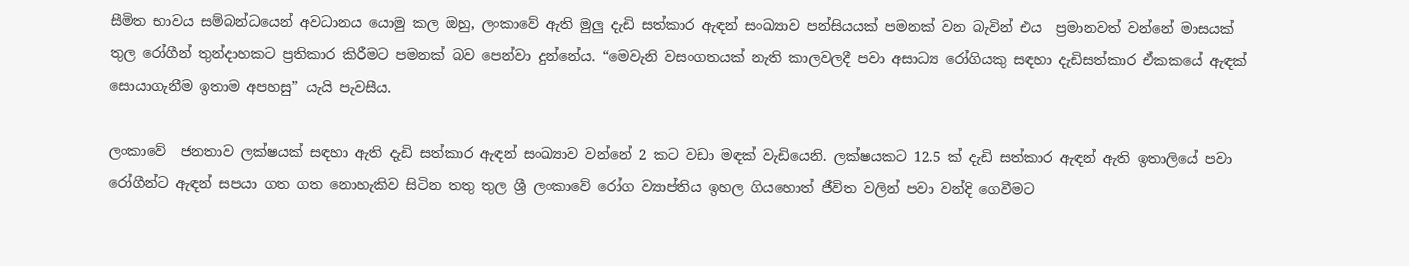සීමිත භාවය සම්බන්ධයෙන් අවධානය යොමු කල ඔහු, ලංකාවේ ඇති මුලු දැඩි සත්කාර ඇඳන් සංඛ්‍යාව පන්සියයක් පමනක් වන බැවින් එය  ප්‍රමානවත් වන්නේ මාසයක් තුල රෝගීන් තුන්දාහකට ප්‍රතිකාර කිරීමට පමනක් බව පෙන්වා දුන්නේය. “මෙවැනි වසංගතයක් නැති කාලවලදී පවා අසාධ්‍ය රෝගියකු සඳහා දැඩිසත්කාර ඒකකයේ ඇඳක් සොයාගැනීම ඉතාම අපහසු” යැයි පැවසීය.

ලංකාවේ  ජනතාව ලක්ෂයක් සඳහා ඇති දැඩි සත්කාර ඇඳන් සංඛ්‍යාව වන්නේ 2 කට වඩා මඳක් වැඩියෙනි. ලක්ෂයකට 12.5 ක් දැඩි සත්කාර ඇඳන් ඇති ඉතාලියේ පවා රෝගීන්ට ඇඳන් සපයා ගත ගත නොහැකිව සිටින තතු තුල ශ්‍රී ලංකාවේ රෝග ව්‍යාප්තිය ඉහල ගියහොත් ජීවිත වලින් පවා වන්දි ගෙවීමට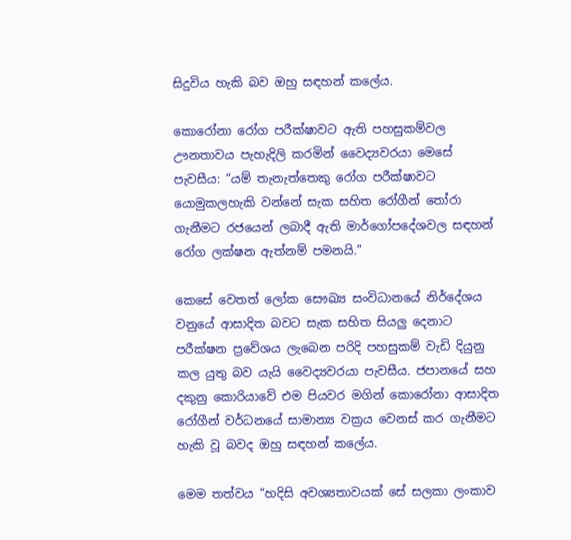සිදුවිය හැකි බව ඔහු සඳහන් කලේය.

කොරෝනා රෝග පරීක්ෂාවට ඇති පහසුකම්වල ඌනතාවය පැහැදිලි කරමින් වෛද්‍යවරයා මෙසේ පැවසීය: “යම් තැනැත්තෙකු රෝග පරීක්ෂාවට යොමුකලහැකි වන්නේ සැක සහිත රෝගීන් තෝරා ගැනීමට රජයෙන් ලබාදී ඇති මාර්ගෝපදේශවල සඳහන් රෝග ලක්ෂන ඇත්නම් පමනයි.”

කෙසේ වෙතත් ලෝක සෞඛ්‍ය සංවිධානයේ නිර්දේශය වනුයේ ආසාදිත බවට සැක සහිත සියලු දෙනාට පරීක්ෂන ප්‍රවේශය ලැබෙන පරිදි පහසුකම් වැඩි දියුනු කල යුතු බව යැයි වෛද්‍යවරයා පැවසීය. ජපානයේ සහ දකුනු කොරියාවේ එම පියවර මගින් කොරෝනා ආසාදිත රෝගීන් වර්ධනයේ සාමාන්‍ය වක්‍රය වෙනස් කර ගැනීමට හැකි වූ බවද ඔහු සඳහන් කලේය.

මෙම තත්වය “හදිසි අවශ්‍යතාවයක් සේ සලකා ලංකාව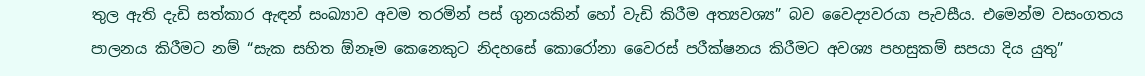තුල ඇති දැඩි සත්කාර ඇඳන් සංඛ්‍යාව අවම තරමින් පස් ගුනයකින් හෝ වැඩි කිරීම අත්‍යවශ්‍ය” බව වෛද්‍යවරයා පැවසීය. එමෙන්ම වසංගතය පාලනය කිරීමට නම් “සැක සහිත ඕනෑම කෙනෙකුට නිදහසේ කොරෝනා වෛරස් පරීක්ෂනය කිරීමට අවශ්‍ය පහසුකම් සපයා දිය යුතු”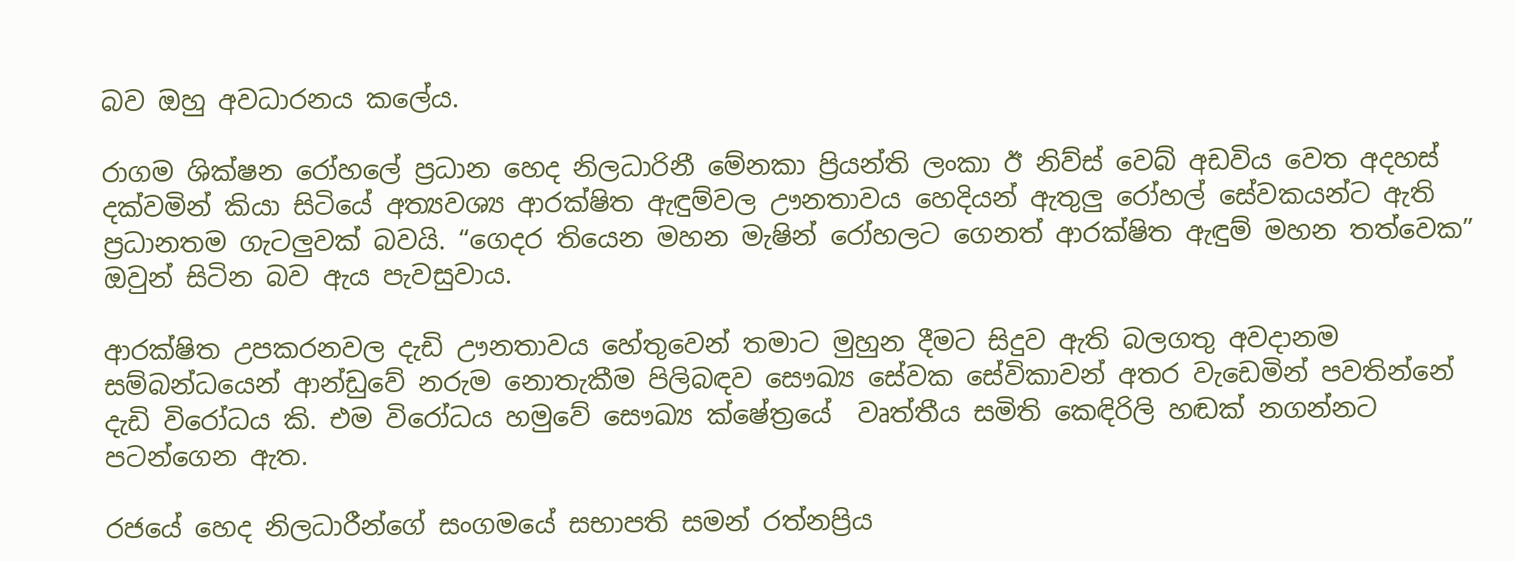බව ඔහු අවධාරනය කලේය.

රාගම ශික්ෂන රෝහලේ ප්‍රධාන හෙද නිලධාරිනී මේනකා ප්‍රියන්ති ලංකා ඊ නිව්ස් වෙබ් අඩවිය වෙත අදහස් දක්වමින් කියා සිටියේ අත්‍යවශ්‍ය ආරක්ෂිත ඇඳුම්වල ඌනතාවය හෙදියන් ඇතුලු රෝහල් සේවකයන්ට ඇති ප්‍රධානතම ගැටලුවක් බවයි. “ගෙදර තියෙන මහන මැෂින් රෝහලට ගෙනත් ආරක්ෂිත ඇඳුම් මහන තත්වෙක” ඔවුන් සිටින බව ඇය පැවසුවාය.

ආරක්ෂිත උපකරනවල දැඩි ඌනතාවය හේතුවෙන් තමාට මුහුන දීමට සිදුව ඇති බලගතු අවදානම සම්බන්ධයෙන් ආන්ඩුවේ නරුම නොතැකීම පිලිබඳව සෞඛ්‍ය සේවක සේවිකාවන් අතර වැඩෙමින් පවතින්නේ දැඩි විරෝධය කි. එම විරෝධය හමුවේ සෞඛ්‍ය ක්ෂේත්‍රයේ  වෘත්තීය සමිති කෙඳිරිලි හඬක් නගන්නට පටන්ගෙන ඇත.

රජයේ හෙද නිලධාරීන්ගේ සංගමයේ සභාපති සමන් රත්නප්‍රිය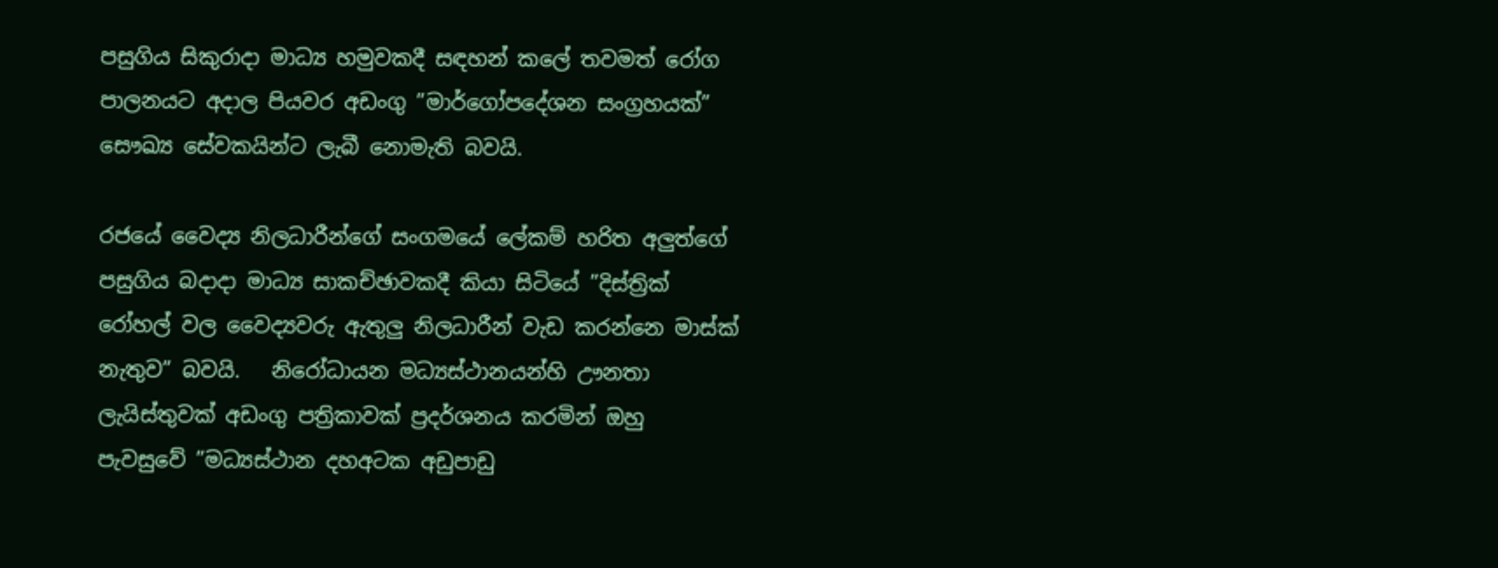පසුගිය සිකුරාදා මාධ්‍ය හමුවකදී සඳහන් කලේ තවමත් රෝග පාලනයට අදාල පියවර අඩංගු ”මාර්ගෝපදේශන සංග්‍රහයක්” සෞඛ්‍ය සේවකයින්ට ලැබී නොමැති බවයි.

රජයේ වෛද්‍ය නිලධාරීන්ගේ සංගමයේ ලේකම් හරිත අලුත්ගේ පසුගිය බදාදා මාධ්‍ය සාකච්ඡාවකදී කියා සිටියේ ”දිස්ත්‍රික් රෝහල් වල වෛද්‍යවරු ඇතුලු නිලධාරීන් වැඩ කරන්නෙ මාස්ක් නැතුව” බවයි.   නිරෝධායන මධ්‍යස්ථානයන්හි ඌනතා ලැයිස්තුවක් අඩංගු පත්‍රිකාවක් ප්‍රදර්ශනය කරමින් ඔහු පැවසුවේ ”මධ්‍යස්ථාන දහඅටක අඩුපාඩු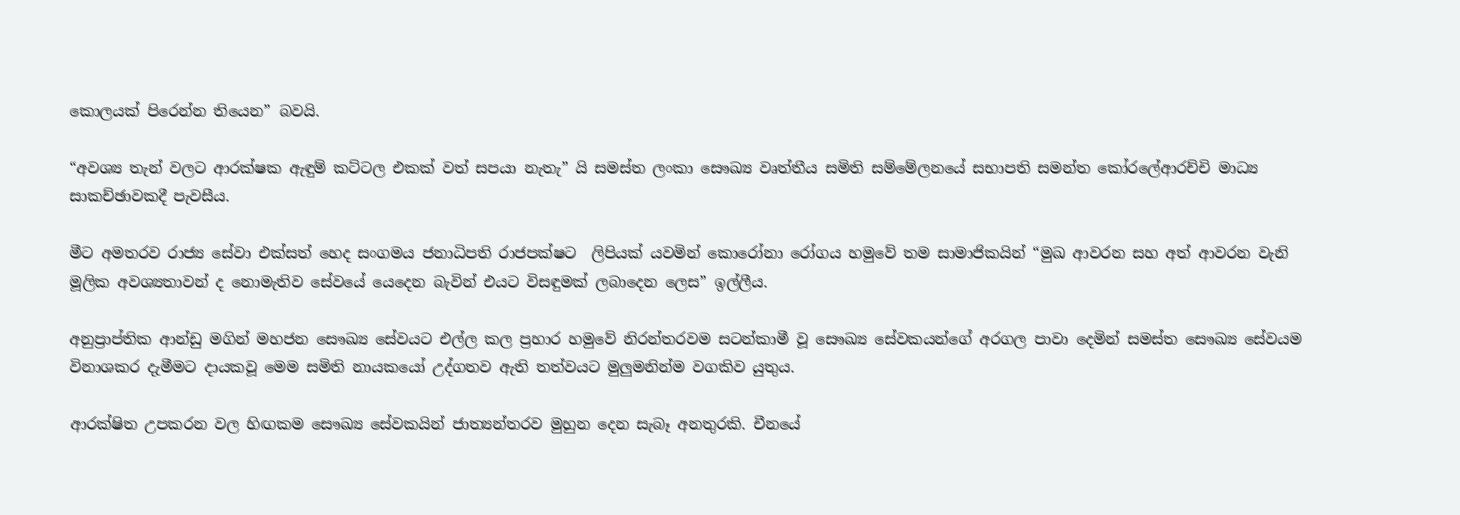කොලයක් පිරෙන්න තියෙන” බවයි.

“අවශ්‍ය තැන් වලට ආරක්ෂක ඇඳුම් කට්ටල එකක් වත් සපයා නැතැ” යි සමස්ත ලංකා සෞඛ්‍ය වෘත්තීය සමිති සම්මේලනයේ සභාපති සමන්ත කෝරලේආරච්චි මාධ්‍ය සාකච්ඡාවකදී පැවසීය.

මීට අමතරව රාජ්‍ය සේවා එක්සත් හෙද සංගමය ජනාධිපති රාජපක්ෂට  ලිපියක් යවමින් කොරෝනා රෝගය හමුවේ තම සාමාජිකයින් “මුඛ ආවරන සහ අත් ආවරන වැනි මූලික අවශ්‍යතාවන් ද නොමැතිව සේවයේ යෙදෙන බැවින් එයට විසඳුමක් ලබාදෙන ලෙස” ඉල්ලීය.

අනුප්‍රාප්තික ආන්ඩු මගින් මහජන සෞඛ්‍ය සේවයට එල්ල කල ප්‍රහාර හමුවේ නිරන්තරවම සටන්කාමී වූ සෞඛ්‍ය සේවකයන්ගේ අරගල පාවා දෙමින් සමස්ත සෞඛ්‍ය සේවයම විනාශකර දැමීමට දායකවූ මෙම සමිති නායකයෝ උද්ගතව ඇති තත්වයට මුලුමනින්ම වගකිව යුතුය.

ආරක්ෂිත උපකරන වල හිඟකම සෞඛ්‍ය සේවකයින් ජාත්‍යන්තරව මුහුන දෙන සැබෑ අනතුරකි. චීනයේ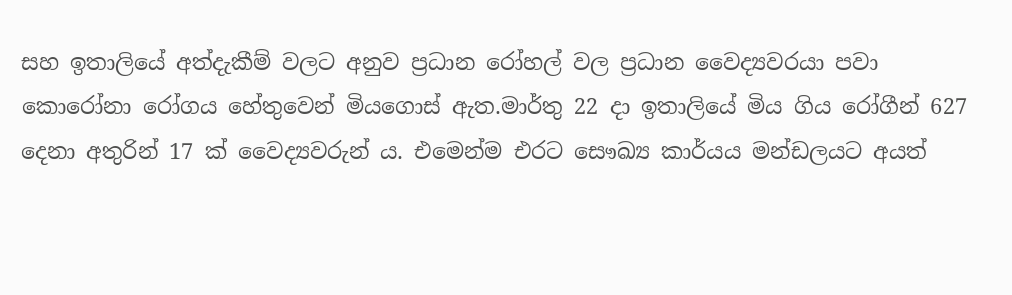සහ ඉතාලියේ අත්දැකීම් වලට අනුව ප්‍රධාන රෝහල් වල ප්‍රධාන වෛද්‍යවරයා පවා කොරෝනා රෝගය හේතුවෙන් මියගොස් ඇත.මාර්තු 22 දා ඉතාලියේ මිය ගිය රෝගීන් 627  දෙනා අතුරින් 17 ක් වෛද්‍යවරුන් ය. එමෙන්ම එරට සෞඛ්‍ය කාර්යය මන්ඩලයට අයත්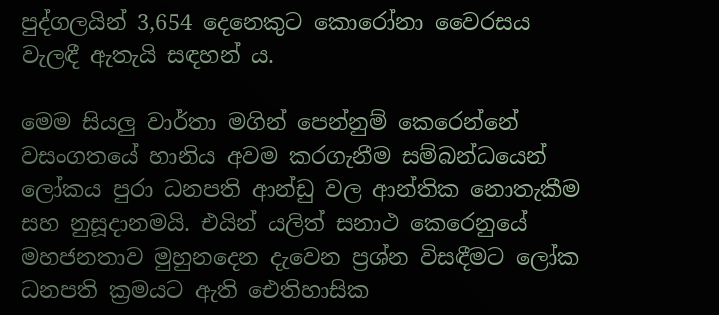පුද්ගලයින් 3,654 දෙනෙකුට කොරෝනා වෛරසය වැලඳී ඇතැයි සඳහන් ය.

මෙම සියලු වාර්තා මගින් පෙන්නුම් කෙරෙන්නේ වසංගතයේ හානිය අවම කරගැනීම සම්බන්ධයෙන් ලෝකය පුරා ධනපති ආන්ඩු වල ආන්තික නොතැකීම සහ නුසූදානමයි. එයින් යලිත් සනාථ කෙරෙනුයේ මහජනතාව මුහුනදෙන දැවෙන ප්‍රශ්න විසඳීමට ලෝක ධනපති ක්‍රමයට ඇති ඓතිහාසික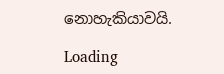නොහැකියාවයි.

Loading